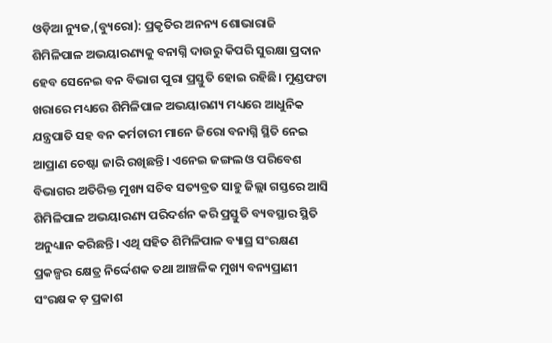ଓଡ଼ିଆ ନ୍ୟୁଜ,(ବ୍ୟୁରୋ): ପ୍ରକୃତିର ଅନନ୍ୟ ଶୋଭାରାଜି ଶିମିଳିପାଳ ଅଭୟାରଣ୍ୟକୁ ବନାଗ୍ନି ଦାଉରୁ କିପରି ସୁରକ୍ଷା ପ୍ରଦାନ ହେବ ସେନେଇ ବନ ବିଭାଗ ପୁରା ପ୍ରସ୍ତୁତି ହୋଇ ରହିଛି। ମୁଣ୍ଡଫଟା ଖରାରେ ମଧ୍ୟରେ ଶିମିଳିପାଳ ଅଭୟାରଣ୍ୟ ମଧ୍ୟରେ ଆଧୁନିକ ଯନ୍ତ୍ରପାତି ସହ ବନ କର୍ମଚାରୀ ମାନେ ଜିରୋ ବନାଗ୍ନି ସ୍ଥିତି ନେଇ ଆପ୍ରାଣ ଚେଷ୍ଟା ଜାରି ରଖିଛନ୍ତି। ଏନେଇ ଜଙ୍ଗଲ ଓ ପରିବେଶ ବିଭାଗର ଅତିରିକ୍ତ ମୁଖ୍ୟ ସଚିବ ସତ୍ୟବ୍ରତ ସାହୁ ଜିଲ୍ଲା ଗସ୍ତରେ ଆସି ଶିମିଳିପାଳ ଅଭୟାରଣ୍ୟ ପରିଦର୍ଶନ କରି ପ୍ରସ୍ତୁତି ବ୍ୟବସ୍ଥାର ସ୍ଥିତି ଅନୁଧ୍ୟାନ କରିଛନ୍ତି। ଏଥି ସହିତ ଶିମିଳିପାଳ ବ୍ୟାଘ୍ର ସଂରକ୍ଷଣ ପ୍ରକଳ୍ପର କ୍ଷେତ୍ର ନିର୍ଦ୍ଦେଶକ ତଥା ଆଞ୍ଚଳିକ ମୁଖ୍ୟ ବନ୍ୟପ୍ରାଣୀ ସଂରକ୍ଷକ ଡ଼ ପ୍ରକାଶ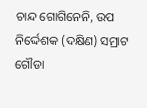ଚାନ୍ଦ ଗୋଗିନେନି, ଉପ ନିର୍ଦ୍ଦେଶକ (ଦକ୍ଷିଣ) ସମ୍ରାଟ ଗୌଡା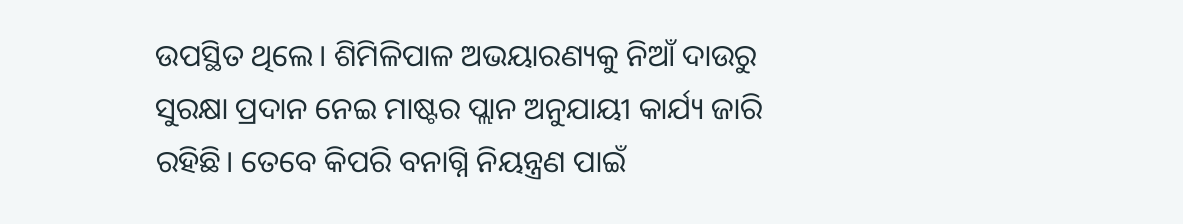ଉପସ୍ଥିତ ଥିଲେ। ଶିମିଳିପାଳ ଅଭୟାରଣ୍ୟକୁ ନିଆଁ ଦାଉରୁ ସୁରକ୍ଷା ପ୍ରଦାନ ନେଇ ମାଷ୍ଟର ପ୍ଲାନ ଅନୁଯାୟୀ କାର୍ଯ୍ୟ ଜାରି ରହିଛି। ତେବେ କିପରି ବନାଗ୍ନି ନିୟନ୍ତ୍ରଣ ପାଇଁ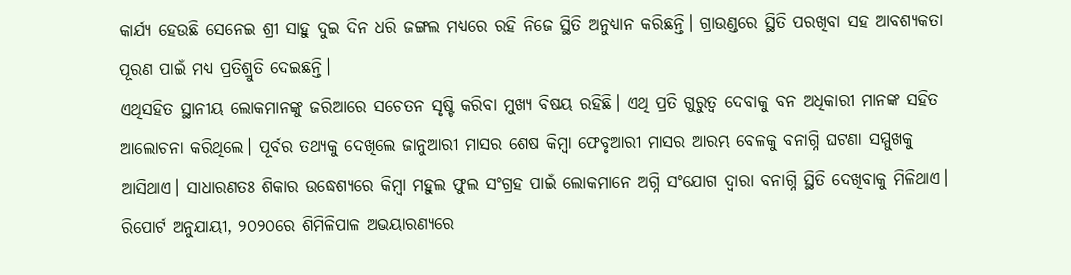କାର୍ଯ୍ୟ ହେଉଛି ସେନେଇ ଶ୍ରୀ ସାହୁ ଦୁଇ ଦିନ ଧରି ଜଙ୍ଗଲ ମଧ୍ୟରେ ରହି ନିଜେ ସ୍ଥିତି ଅନୁଧ୍ୟାନ କରିଛନ୍ତି। ଗ୍ରାଉଣ୍ଡରେ ସ୍ଥିତି ପରଖିବା ସହ ଆବଶ୍ୟକତା ପୂରଣ ପାଇଁ ମଧ୍ୟ ପ୍ରତିଶ୍ରୁତି ଦେଇଛନ୍ତି।
ଏଥିସହିତ ସ୍ଥାନୀୟ ଲୋକମାନଙ୍କୁ ଜରିଆରେ ସଚେତନ ସୃଷ୍ଟି କରିବା ମୁଖ୍ୟ ବିଷୟ ରହିଛି। ଏଥି ପ୍ରତି ଗୁରୁତ୍ୱ ଦେବାକୁ ବନ ଅଧିକାରୀ ମାନଙ୍କ ସହିତ ଆଲୋଚନା କରିଥିଲେ। ପୂର୍ବର ତଥ୍ୟକୁ ଦେଖିଲେ ଜାନୁଆରୀ ମାସର ଶେଷ କିମ୍ବା ଫେବୃଆରୀ ମାସର ଆରମ୍ଭ ବେଳକୁ ବନାଗ୍ନି ଘଟଣା ସମ୍ମୁଖକୁ ଆସିଥାଏ। ସାଧାରଣତଃ ଶିକାର ଉଦ୍ଧେଶ୍ୟରେ କିମ୍ବା ମହୁଲ ଫୁଲ ସଂଗ୍ରହ ପାଇଁ ଲୋକମାନେ ଅଗ୍ନି ସଂଯୋଗ ଦ୍ଵାରା ବନାଗ୍ନି ସ୍ଥିତି ଦେଖିବାକୁ ମିଳିଥାଏ। ରିପୋର୍ଟ ଅନୁଯାୟୀ, ୨୦୨୦ରେ ଶିମିଳିପାଳ ଅଭୟାରଣ୍ୟରେ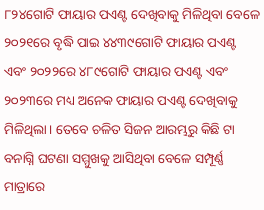୮୨୪ଗୋଟି ଫାୟାର ପଏଣ୍ଟ ଦେଖିବାକୁ ମିଳିଥିବା ବେଳେ ୨୦୨୧ରେ ବୃଦ୍ଧି ପାଇ ୪୪୩୯ଗୋଟି ଫାୟାର ପଏଣ୍ଟ ଏବଂ ୨୦୨୨ରେ ୪୮୯ଗୋଟି ଫାୟାର ପଏଣ୍ଟ ଏବଂ ୨୦୨୩ରେ ମଧ୍ୟ ଅନେକ ଫାୟାର ପଏଣ୍ଟ ଦେଖିବାକୁ ମିଳିଥିଲା। ତେବେ ଚଳିତ ସିଜନ ଆରମ୍ଭରୁ କିଛି ଟା ବନାଗ୍ନି ଘଟଣା ସମ୍ମୁଖକୁ ଆସିଥିବା ବେଳେ ସମ୍ପୂର୍ଣ୍ଣ ମାତ୍ରାରେ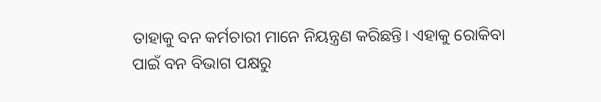ତାହାକୁ ବନ କର୍ମଚାରୀ ମାନେ ନିୟନ୍ତ୍ରଣ କରିଛନ୍ତି। ଏହାକୁ ରୋକିବା ପାଇଁ ବନ ବିଭାଗ ପକ୍ଷରୁ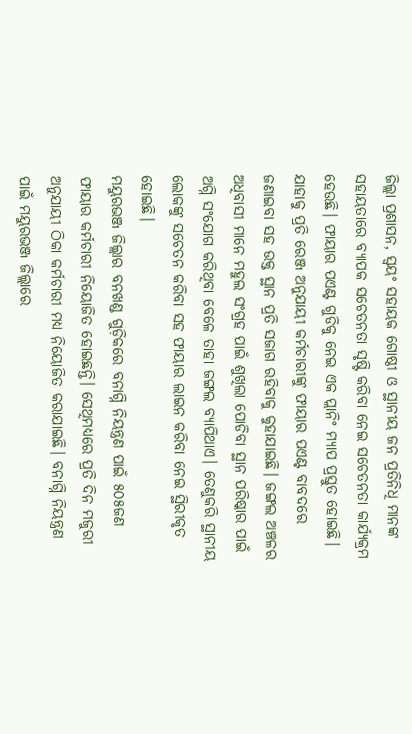ଜିଲ୍ଲା ପ୍ରଶାସନ, ସ୍ୱୟଂ ସହାୟକ ଗୋଷ୍ଠୀ ଓ ସ୍ଥାନୀୟ ଜନ ପ୍ରତିନିଧି ମାନଙ୍କ ସହାୟତାରେ ବ୍ୟାପକ ସଚେତନତା ସୃଷ୍ଟି କରିବା ନେଇ ସଚେତନତା କାର୍ଯ୍ୟକ୍ରମ ହେଉଛି। ଫାୟାର ପଏଣ୍ଟ ଗୁଡିକୁ ନେଇ ଏକ ପ୍ଲାନିଂ ମ୍ୟାପ ପ୍ରସ୍ତୁତ ହୋଇଛି। ଯାହାକୁ ପ୍ରତି ରେଞ୍ଜ ଅନୁଯାୟୀ କର୍ମଚାରୀଙ୍କୁ ଫାୟାର ପଏଣ୍ଟ ବାବଦରେ ଜଣାଇବା ସହ ଉକ୍ତ ସ୍ଥାନ ପ୍ରତି ସଜାଗ ରହିବାକୁ କୁହାଯାଇଛି। ଜଙ୍ଗଲ ଅଞ୍ଚଳର ଅଧିବାସୀ ମାନେ ମହୁଲ ସଂଗ୍ରହ ପାଇଁ ଶୁଖିଲା ପୋଡିବା ସ୍ଥାନ ପରିଷ୍କାର ପାଇଁ ଅଗ୍ନି ସଂଯୋଗ କରିଥିବା ବେଳେ ତାହା ଜଙ୍ଗଲ ବ୍ୟାପିଥାଏ। ତେଣୁକରି ସ୍ଥାନୀୟ ଲୋକଙ୍କୁ ସଚେତନ କରିବା ସହ ଫାୟାର ଲାଇନ କରିବା ନେଇ ସ୍ଥିରୀକୃତ ହୋଇଛି।
ମୟୁରଭଞ୍ଜ ଜିଲ୍ଲାର ବନଖଣ୍ଡ ଗୁଡ଼ିକରେ ବନାଗ୍ନି ନିୟନ୍ତ୍ରଣ ପାଇଁ ୫୦୫ଜଣ ଫାୟାର କର୍ମଚାରୀ ନିୟୋଜିତ ହୋଇଛନ୍ତି। ସେଥିମଧ୍ୟରେ ପ୍ରତି ଦିନ ମଜୁରୀ ଅନୁଯାୟୀ ଠିକା କର୍ମଚାରୀ ମଧ୍ୟ ନିୟୋଜିତ କରାଯାଇଛି। ବନାଗ୍ନି ନିୟନ୍ତ୍ରଣ ପାଇଁ ମୟୁରଭଞ୍ଜ ଜିଲ୍ଲାରେ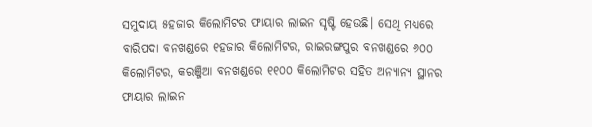ସମୁଦାୟ ୫ହଜାର କିଲୋମିଟର ଫାୟାର ଲାଇନ ସୃଷ୍ଟି ହେଉଛି। ସେଥି ମଧ୍ୟରେ ବାରିପଦା ବନଖଣ୍ଡରେ ୧ହଜାର କିଲୋମିଟର, ରାଇରଙ୍ଗପୁର ବନଖଣ୍ଡରେ ୬୦୦ କିଲୋମିଟର, କରଞ୍ଜିଆ ବନଖଣ୍ଡରେ ୧୧୦୦ କିଲୋମିଟର ସହିତ ଅନ୍ୟାନ୍ୟ ସ୍ଥାନର ଫାୟାର ଲାଇନ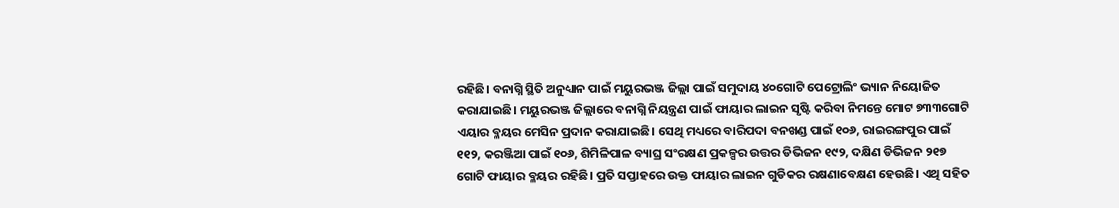ରହିଛି। ବନାଗ୍ନି ସ୍ଥିତି ଅନୁଧ୍ୟାନ ପାଇଁ ମୟୁରଭଞ୍ଜ ଜିଲ୍ଲା ପାଇଁ ସମୁଦାୟ ୪୦ଗୋଟି ପେଟ୍ରୋଲିଂ ଭ୍ୟାନ ନିୟୋଜିତ କରାଯାଇଛି। ମୟୁରଭଞ୍ଜ ଜିଲ୍ଲାରେ ବନାଗ୍ନି ନିୟନ୍ତ୍ରଣ ପାଇଁ ଫାୟାର ଲାଇନ ସୃଷ୍ଟି କରିବା ନିମନ୍ତେ ମୋଟ ୭୩୩ଗୋଟି ଏୟାର ବ୍ଳୟର ମେସିନ ପ୍ରଦାନ କରାଯାଇଛି। ସେଥି ମଧ୍ୟରେ ବାରିପଦା ବନଖଣ୍ଡ ପାଇଁ ୧୦୬, ରାଇରଙ୍ଗପୁର ପାଇଁ ୧୧୨, କରଞ୍ଜିଆ ପାଇଁ ୧୦୬, ଶିମିଳିପାଳ ବ୍ୟାଘ୍ର ସଂରକ୍ଷଣ ପ୍ରକଳ୍ପର ଉତ୍ତର ଡିଭିଜନ ୧୯୨, ଦକ୍ଷିଣ ଡିଭିଜନ ୨୧୭ ଗୋଟି ଫାୟାର ବ୍ଳୟର ରହିଛି। ପ୍ରତି ସପ୍ତାହରେ ଉକ୍ତ ଫାୟାର ଲାଇନ ଗୁଡିକର ରକ୍ଷଣାବେକ୍ଷଣ ହେଉଛି। ଏଥି ସହିତ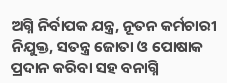ଅଗ୍ନି ନିର୍ବାପକ ଯନ୍ତ୍ର, ନୂତନ କର୍ମଚାରୀ ନିଯୁକ୍ତ, ସତନ୍ତ୍ର ଜୋତା ଓ ପୋଷାକ ପ୍ରଦାନ କରିବା ସହ ବନାଗ୍ନି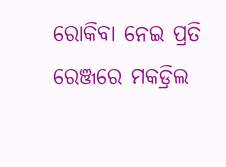ରୋକିବା ନେଇ ପ୍ରତି ରେଞ୍ଜରେ ମକଡ୍ରିଲ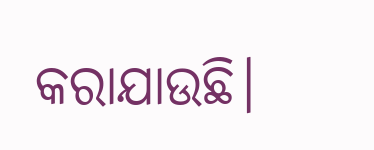କରାଯାଉଛି।